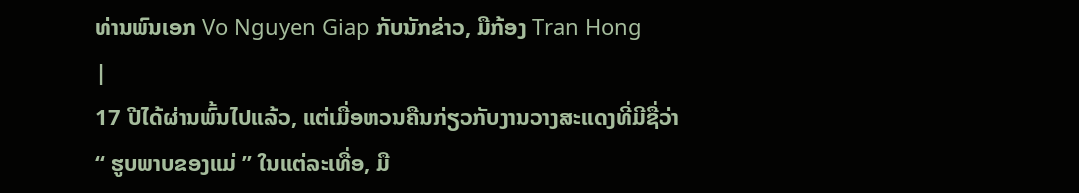ທ່ານພົນເອກ Vo Nguyen Giap ກັບນັກຂ່າວ, ມືກ້ອງ Tran Hong
|
17 ປີໄດ້ຜ່ານພົ້ນໄປແລ້ວ, ແຕ່ເມື່ອຫວນຄືນກ່ຽວກັບງານວາງສະແດງທີ່ມີຊື່ວ່າ “ ຮູບພາບຂອງແມ່ ” ໃນແຕ່ລະເທື່ອ, ມື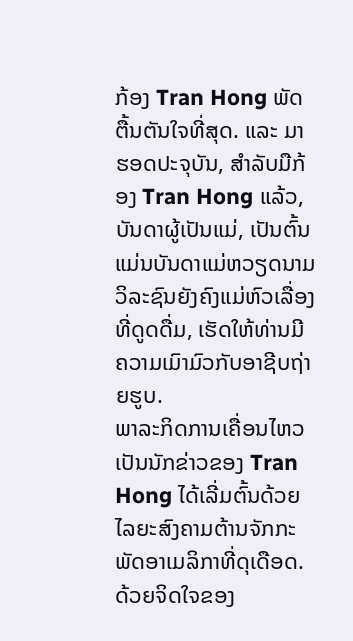ກ້ອງ Tran Hong ພັດຕື້ນຕັນໃຈທີ່ສຸດ. ແລະ ມາຮອດປະຈຸບັນ, ສຳລັບມືກ້ອງ Tran Hong ແລ້ວ, ບັນດາຜູ້ເປັນແມ່, ເປັນຕົ້ນແມ່ນບັນດາແມ່ຫວຽດນາມວິລະຊົນຍັງຄົງແມ່ຫົວເລື່ອງທີ່ດູດດື່ມ, ເຮັດໃຫ້ທ່ານມີຄວາມເມົາມົວກັບອາຊີບຖ່າຍຮູບ.
ພາລະກິດການເຄື່ອນໄຫວເປັນນັກຂ່າວຂອງ Tran Hong ໄດ້ເລີ່ມຕົ້ນດ້ວຍໄລຍະສົງຄາມຕ້ານຈັກກະພັດອາເມລິກາທີ່ດຸເດືອດ. ດ້ວຍຈິດໃຈຂອງ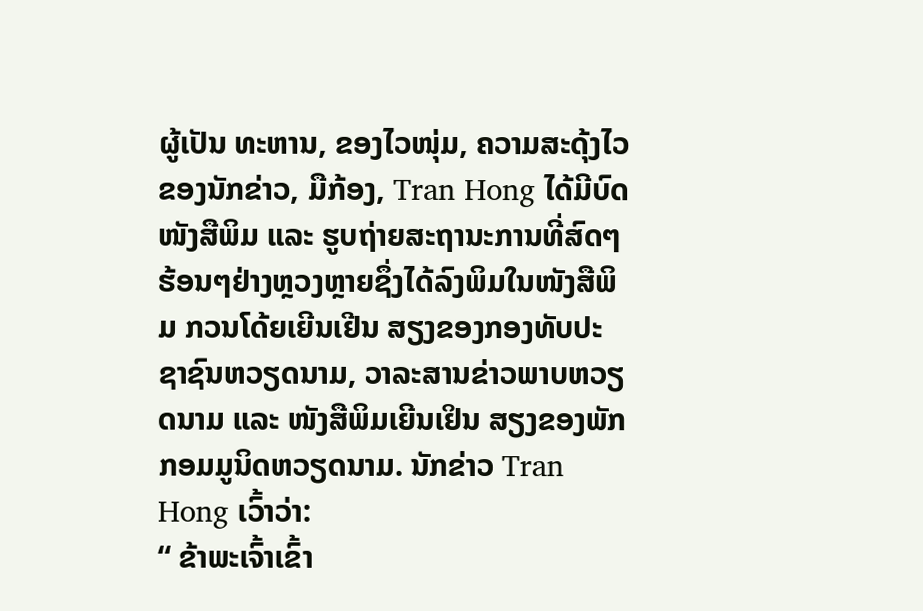ຜູ້ເປັນ ທະຫານ, ຂອງໄວໜຸ່ມ, ຄວາມສະດຸ້ງໄວຂອງນັກຂ່າວ, ມືກ້ອງ, Tran Hong ໄດ້ມີບົດໜັງສືພິມ ແລະ ຮູບຖ່າຍສະຖານະການທີ່ສົດໆຮ້ອນໆຢ່າງຫຼວງຫຼາຍຊຶ່ງໄດ້ລົງພິມໃນໜັງສືພິມ ກວນໂດ້ຍເຍີນເຢີນ ສຽງຂອງກອງທັບປະຊາຊົນຫວຽດນາມ, ວາລະສານຂ່າວພາບຫວຽດນາມ ແລະ ໜັງສືພິມເຍີນເຢິນ ສຽງຂອງພັກກອມມູນິດຫວຽດນາມ. ນັກຂ່າວ Tran Hong ເວົ້າວ່າ:
“ ຂ້າພະເຈົ້າເຂົ້າ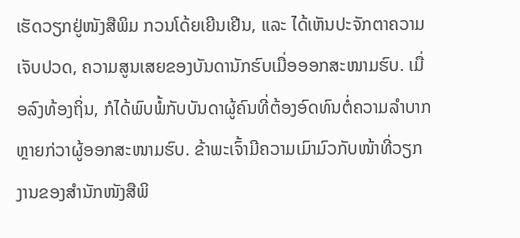ເຮັດວຽກຢູ່ໜັງສືພິມ ກວນໂດ້ຍເຍີນເຢີນ, ແລະ ໄດ້ເຫັນປະຈັກຕາຄວາມເຈັບປວດ, ຄວາມສູນເສຍຂອງບັນດານັກຮົບເມື່ອອອກສະໜາມຮົບ. ເມື່ອລົງທ້ອງຖິ່ນ, ກໍໄດ້ພົບພໍ້ກັບບັນດາຜູ້ຄົນທີ່ຕ້ອງອົດທົນຕໍ່ຄວາມລຳບາກຫຼາຍກ່ວາຜູ້ອອກສະໜາມຮົບ. ຂ້າພະເຈົ້າມີຄວາມເມົາມົວກັບໜ້າທີ່ວຽກງານຂອງສຳນັກໜັງສືພິ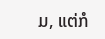ມ, ແຕ່ກໍ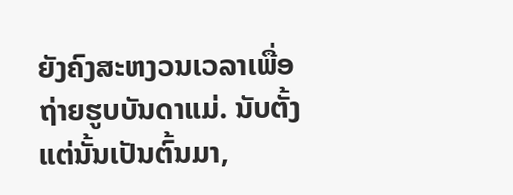ຍັງຄົງສະຫງວນເວລາເພື່ອຖ່າຍຮູບບັນດາແມ່. ນັບຕັ້ງແຕ່ນັ້ນເປັນຕົ້ນມາ,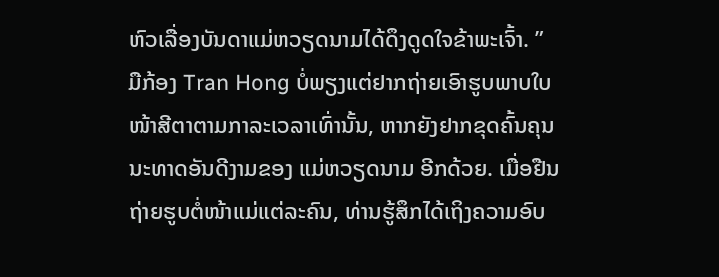ຫົວເລື່ອງບັນດາແມ່ຫວຽດນາມໄດ້ດຶງດູດໃຈຂ້າພະເຈົ້າ. ”
ມືກ້ອງ Tran Hong ບໍ່ພຽງແຕ່ຢາກຖ່າຍເອົາຮູບພາບໃບໜ້າສີຕາຕາມກາລະເວລາເທົ່ານັ້ນ, ຫາກຍັງຢາກຂຸດຄົ້ນຄຸນນະທາດອັນດີງາມຂອງ ແມ່ຫວຽດນາມ ອີກດ້ວຍ. ເມື່ອຢືນຖ່າຍຮູບຕໍ່ໜ້າແມ່ແຕ່ລະຄົນ, ທ່ານຮູ້ສຶກໄດ້ເຖິງຄວາມອົບ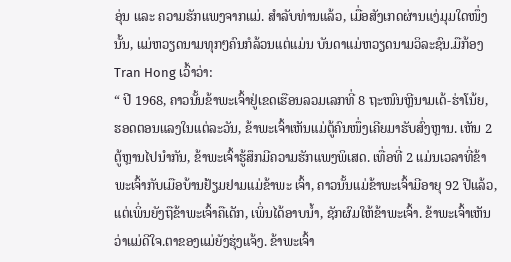ອຸ່ນ ແລະ ຄວາມຮັກແພງຈາກແມ່. ສຳລັບທ່ານແລ້ວ, ເມື່ອສັງເກດຜ່ານແງ່ມຸມໃດໜຶ່ງນັ້ນ, ແມ່ຫວຽດນາມທຸກໆຄົນກໍລ້ວນແຕ່ແມ່ນ ບັນດາແມ່ຫວຽດນາມວິລະຊົນ.ມືກ້ອງ Tran Hong ເວົ້າວ່າ:
“ ປີ 1968, ຄາວນັ້ນຂ້າພະເຈົ້າຢູ່ເຂດເຮືອນລວມເລກທີ່ 8 ຖະໜົນຫຼີນາມເດ້-ຮ່າໂນ້ຍ, ຮອດຕອນແລງໃນແຕ່ລະວັນ, ຂ້າພະເຈົ້າເຫັນແມ່ຕູ້ຄົນໜຶ່ງເຄີຍມາຮັບສົ່ງຫຼານ. ເຫັນ 2 ຕູ້ຫຼານໄປນຳກັນ, ຂ້າພະເຈົ້າຮູ້ສຶກມີຄວາມຮັກແພງພິເສດ. ເທື່ອທີ່ 2 ແມ່ນເວລາທີ່ຂ້າພະເຈົ້າກັບເມືອບ້ານຢ້ຽມຢາມແມ່ຂ້າພະ ເຈົ້າ, ຄາວນັ້ນແມ່ຂ້າພະເຈົ້າມີອາຍຸ 92 ປີແລ້ວ, ແຕ່ເພິ່ນຍັງຖືຂ້າພະເຈົ້າຄືເດັກ, ເພິ່ນໄດ້ອາບນ້ຳ, ຊັກຜົມໃຫ້ຂ້າພະເຈົ້າ. ຂ້າພະເຈົ້າເຫັນວ່າແມ່ດີໃຈ.ຕາຂອງແມ່ຍັງຮຸ່ງແຈ້ງ. ຂ້າພະເຈົ້າ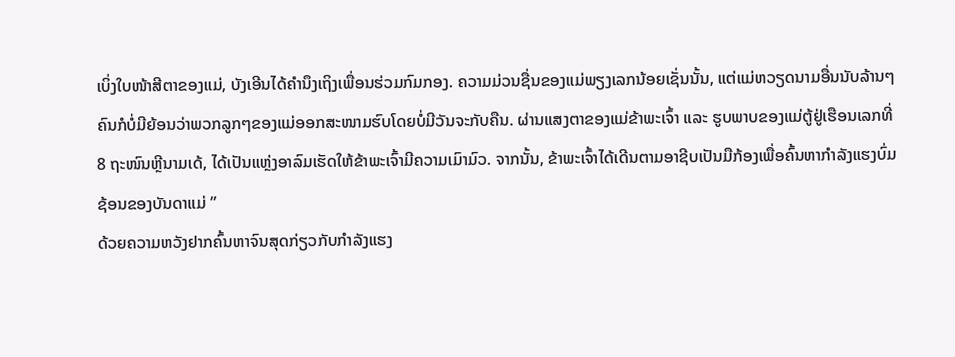ເບິ່ງໃບໜ້າສີຕາຂອງແມ່, ບັງເອີນໄດ້ຄຳນຶງເຖິງເພື່ອນຮ່ວມກົມກອງ. ຄວາມມ່ວນຊື່ນຂອງແມ່ພຽງເລກນ້ອຍເຊັ່ນນັ້ນ, ແຕ່ແມ່ຫວຽດນາມອື່ນນັບລ້ານໆຄົນກໍບໍ່ມີຍ້ອນວ່າພວກລູກໆຂອງແມ່ອອກສະໜາມຮົບໂດຍບໍ່ມີວັນຈະກັບຄືນ. ຜ່ານແສງຕາຂອງແມ່ຂ້າພະເຈົ້າ ແລະ ຮູບພາບຂອງແມ່ຕູ້ຢູ່ເຮືອນເລກທີ່ 8 ຖະໜົນຫຼີນາມເດ້, ໄດ້ເປັນແຫຼ່ງອາລົມເຮັດໃຫ້ຂ້າພະເຈົ້າມີຄວາມເມົາມົວ. ຈາກນັ້ນ, ຂ້າພະເຈົ້າໄດ້ເດີນຕາມອາຊີບເປັນມືກ້ອງເພື່ອຄົ້ນຫາກຳລັງແຮງບົ່ມຊ້ອນຂອງບັນດາແມ່ ”
ດ້ວຍຄວາມຫວັງຢາກຄົ້ນຫາຈົນສຸດກ່ຽວກັບກຳລັງແຮງ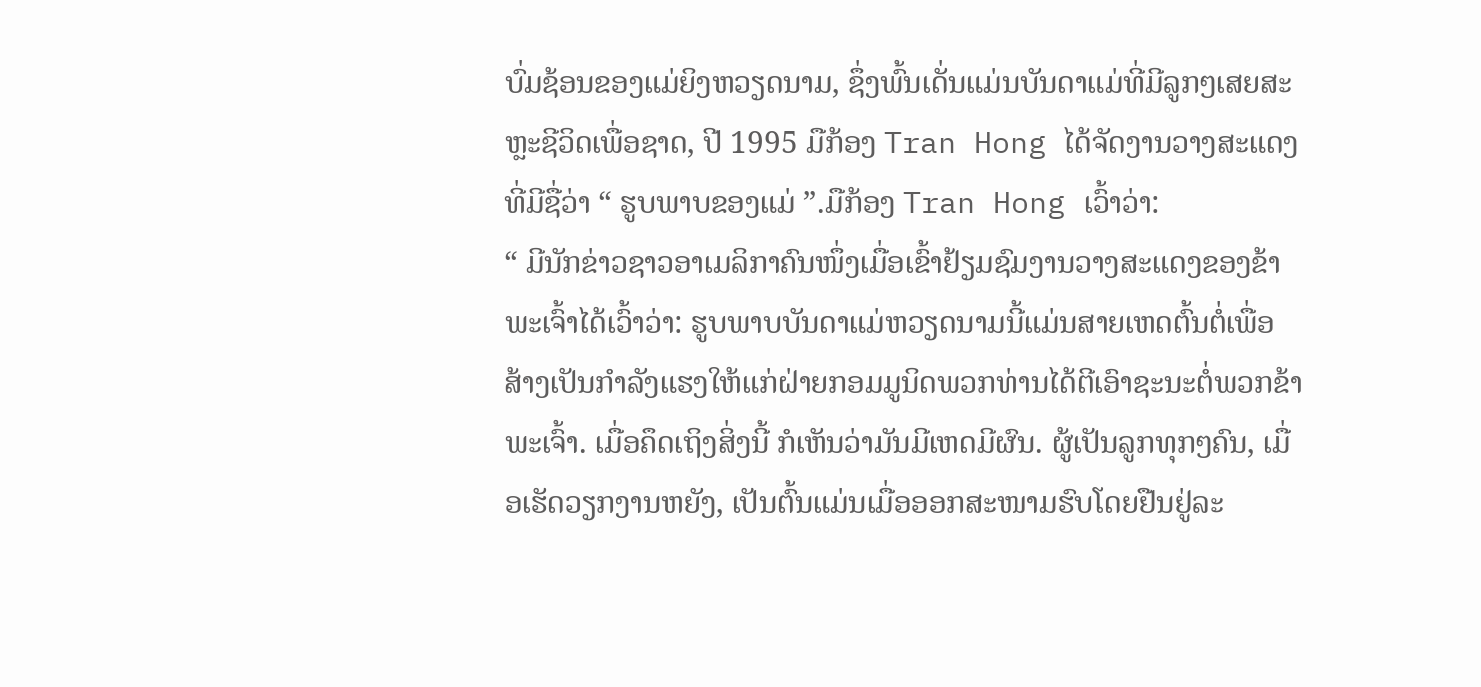ບົ່ມຊ້ອນຂອງແມ່ຍິງຫວຽດນາມ, ຊຶ່ງພົ້ນເດັ່ນແມ່ນບັນດາແມ່ທີ່ມີລູກໆເສຍສະຫຼະຊີວິດເພື່ອຊາດ, ປີ 1995 ມືກ້ອງ Tran Hong ໄດ້ຈັດງານວາງສະແດງທີ່ມີຊື່ວ່າ “ ຮູບພາບຂອງແມ່ ”.ມືກ້ອງ Tran Hong ເວົ້າວ່າ:
“ ມີນັກຂ່າວຊາວອາເມລິກາຄົນໜຶ່ງເມື່ອເຂົ້າຢ້ຽມຊົມງານວາງສະແດງຂອງຂ້າພະເຈົ້າໄດ້ເວົ້າວ່າ: ຮູບພາບບັນດາແມ່ຫວຽດນາມນີ້ແມ່ນສາຍເຫດຕົ້ນຕໍ່ເພື່ອສ້າງເປັນກຳລັງແຮງໃຫ້ແກ່ຝ່າຍກອມມູນິດພວກທ່ານໄດ້ຕີເອົາຊະນະຕໍ່ພວກຂ້າພະເຈົ້າ. ເມື່ອຄຶດເຖິງສິ່ງນີ້ ກໍເຫັນວ່າມັນມີເຫດມີຜົນ. ຜູ້ເປັນລູກທຸກໆຄົນ, ເມື່ອເຮັດວຽກງານຫຍັງ, ເປັນຕົ້ນແມ່ນເມື່ອອອກສະໜາມຮົບໂດຍຢືນຢູ່ລະ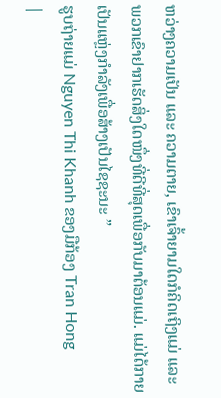ຫວ່າງຄວາມເປັນ ແລະ ຄວາມຕາຍ, ເຂົາເຈົ້າຍາມໃດກໍຄິດເຖິງແມ່ ແລະ ພວກເຂົາຢາກເຮັດສິ່ງໃດໜຶ່ງທີ່ດີທີ່ສຸດເພື່ອກັບມາຕ້ອນແມ່. ແມ່ໄດ້ກາຍເປັນແຫຼ່ງກຳລັງເພື່ອສ້າງເປັນໄຊຊະນະ ”
ຮູບຖ່າຍແມ່ Nguyen Thi Khanh ຂອງມືກ້ອງ Tran Hong
|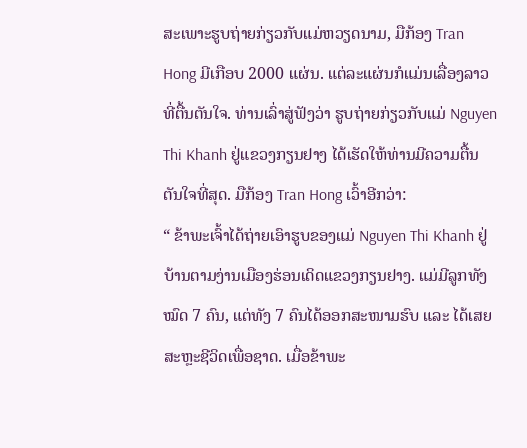ສະເພາະຮູບຖ່າຍກ່ຽວກັບແມ່ຫວຽດນາມ, ມືກ້ອງ Tran Hong ມີເກືອບ 2000 ແຜ່ນ. ແຕ່ລະແຜ່ນກໍແມ່ນເລື່ອງລາວທີ່ຕື້ນຕັນໃຈ. ທ່ານເລົ່າສູ່ຟັງວ່າ ຮູບຖ່າຍກ່ຽວກັບແມ່ Nguyen Thi Khanh ຢູ່ແຂວງກຽນຢາງ ໄດ້ເຮັດໃຫ້ທ່ານມີຄວາມຕື້ນຕັນໃຈທີ່ສຸດ. ມືກ້ອງ Tran Hong ເວົ້າອີກວ່າ:
“ ຂ້າພະເຈົ້າໄດ້ຖ່າຍເອົາຮູບຂອງແມ່ Nguyen Thi Khanh ຢູ່ບ້ານຕາມງ່ານເມືອງຮ່ອນເດິດແຂວງກຽນຢາງ. ແມ່ມີລູກທັງໝົດ 7 ຄົນ, ແຕ່ທັງ 7 ຄົນໄດ້ອອກສະໜາມຮົບ ແລະ ໄດ້ເສຍສະຫຼະຊີວິດເພື່ອຊາດ. ເມື່ອຂ້າພະ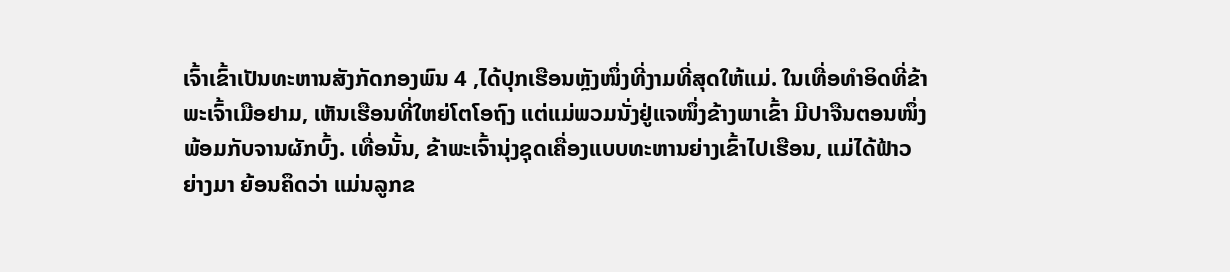ເຈົ້າເຂົ້າເປັນທະຫານສັງກັດກອງພົນ 4 ,ໄດ້ປຸກເຮືອນຫຼັງໜຶ່ງທີ່ງາມທີ່ສຸດໃຫ້ແມ່. ໃນເທື່ອທຳອິດທີ່ຂ້າພະເຈົ້າເມືອຢາມ, ເຫັນເຮືອນທີ່ໃຫຍ່ໂຕໂອຖົງ ແຕ່ແມ່ພວມນັ່ງຢູ່ແຈໜຶ່ງຂ້າງພາເຂົ້າ ມີປາຈືນຕອນໜຶ່ງພ້ອມກັບຈານຜັກບົ້ງ. ເທື່ອນັ້ນ, ຂ້າພະເຈົ້ານຸ່ງຊຸດເຄື່ອງແບບທະຫານຍ່າງເຂົ້າໄປເຮືອນ, ແມ່ໄດ້ຟ້າວຍ່າງມາ ຍ້ອນຄຶດວ່າ ແມ່ນລູກຂ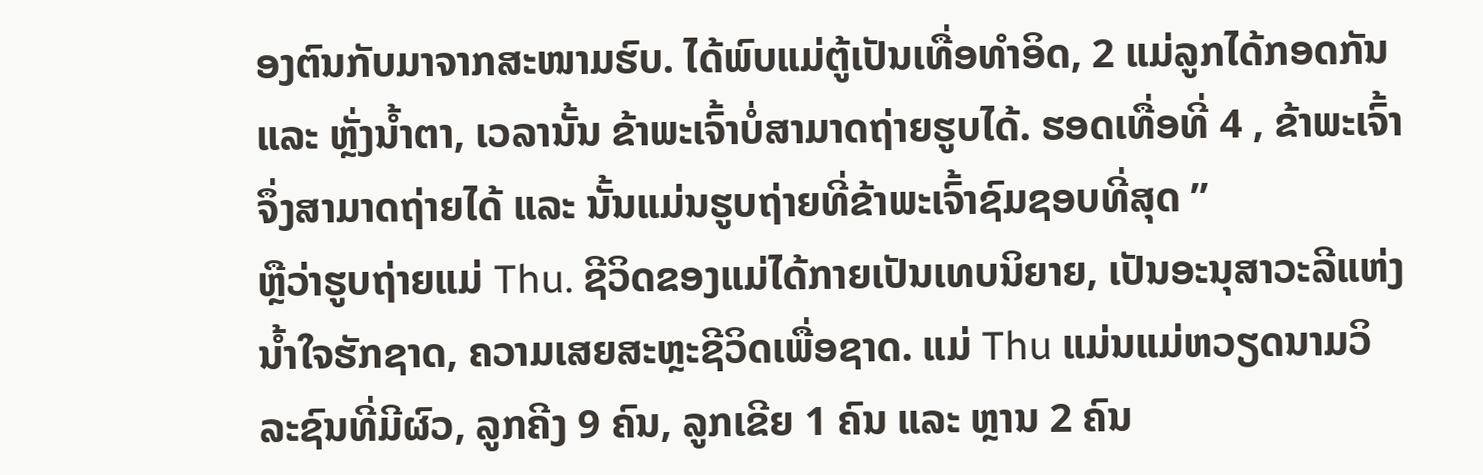ອງຕົນກັບມາຈາກສະໜາມຮົບ. ໄດ້ພົບແມ່ຕູ້ເປັນເທື່ອທຳອິດ, 2 ແມ່ລູກໄດ້ກອດກັນ ແລະ ຫຼັ່ງນ້ຳຕາ, ເວລານັ້ນ ຂ້າພະເຈົ້າບໍ່ສາມາດຖ່າຍຮູບໄດ້. ຮອດເທື່ອທີ່ 4 , ຂ້າພະເຈົ້າຈຶ່ງສາມາດຖ່າຍໄດ້ ແລະ ນັ້ນແມ່ນຮູບຖ່າຍທີ່ຂ້າພະເຈົ້າຊົມຊອບທີ່ສຸດ ”
ຫຼືວ່າຮູບຖ່າຍແມ່ Thu. ຊີວິດຂອງແມ່ໄດ້ກາຍເປັນເທບນິຍາຍ, ເປັນອະນຸສາວະລີແຫ່ງນ້ຳໃຈຮັກຊາດ, ຄວາມເສຍສະຫຼະຊີວິດເພື່ອຊາດ. ແມ່ Thu ແມ່ນແມ່ຫວຽດນາມວິລະຊົນທີ່ມີຜົວ, ລູກຄີງ 9 ຄົນ, ລູກເຂີຍ 1 ຄົນ ແລະ ຫຼານ 2 ຄົນ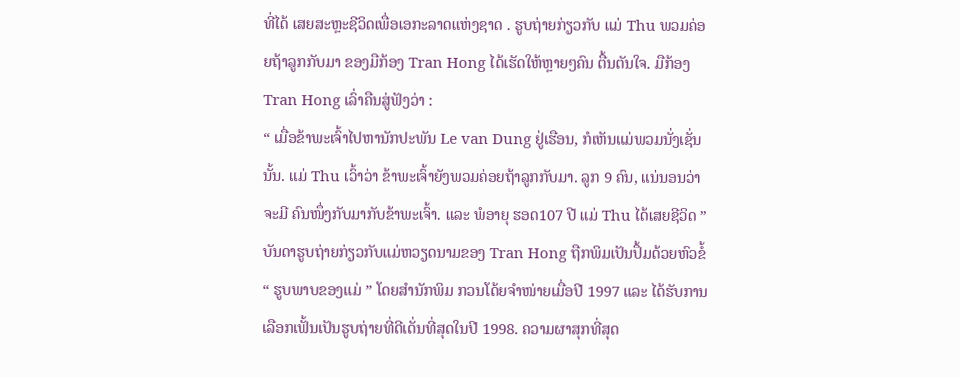ທີ່ໄດ້ ເສຍສະຫຼະຊີວິດເພື່ອເອກະລາດແຫ່ງຊາດ . ຮູບຖ່າຍກ່ຽວກັບ ແມ່ Thu ພວມຄ່ອຍຖ້າລູກກັບມາ ຂອງມືກ້ອງ Tran Hong ໄດ້ເຮັດໃຫ້ຫຼາຍໆຄົນ ຕື້ນຕັນໃຈ. ມືກ້ອງ Tran Hong ເລົ່າຄືນສູ່ຟັງວ່າ :
“ ເມື່ອຂ້າພະເຈົ້າໄປຫານັກປະພັນ Le van Dung ຢູ່ເຮືອນ, ກໍເຫັນແມ່ພວມນັ່ງເຊັ່ນນັ້ນ. ແມ່ Thu ເວົ້າວ່າ ຂ້າພະເຈົ້າຍັງພວມຄ່ອຍຖ້າລູກກັບມາ. ລູກ 9 ຄົນ, ແນ່ນອນວ່າ ຈະມີ ຄົນໜຶ່ງກັບມາກັບຂ້າພະເຈົ້າ. ແລະ ພໍອາຍຸ ຮອດ107 ປີ ແມ່ Thu ໄດ້ເສຍຊີວິດ ”
ບັນດາຮູບຖ່າຍກ່ຽວກັບແມ່ຫວຽດນາມຂອງ Tran Hong ຖືກພິມເປັນປຶ້ມດ້ວຍຫົວຂໍ້ “ ຮູບພາບຂອງແມ່ ” ໂດຍສຳນັກພິມ ກວນໂດ້ຍຈຳໜ່າຍເມື່ອປີ 1997 ແລະ ໄດ້ຮັບການເລືອກເຟັ້ນເປັນຮູບຖ່າຍທີ່ດີເດັ່ນທີ່ສຸດໃນປີ 1998. ຄວາມຜາສຸກທີ່ສຸດ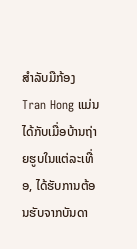ສຳລັບມືກ້ອງ Tran Hong ແມ່ນໄດ້ກັບເມື່ອບ້ານຖ່າຍຮູບໃນແຕ່ລະເທື່ອ, ໄດ້ຮັບການຕ້ອນຮັບຈາກບັນດາ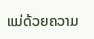ແມ່ດ້ວຍຄວາມ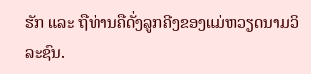ຮັກ ແລະ ຖືທ່ານຄືດັ່ງລູກຄີງຂອງແມ່ຫວຽດນາມວິລະຊົນ.